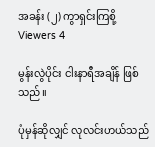အခန်း (၂) ကွာရှင်းကြစို့
Viewers 4

မွန်းလွဲပိုင်း ငါးနာရီအချိန် ဖြစ်သည်။

ပုံမှန်ဆိုလျှင် လုလင်းဟယ်သည်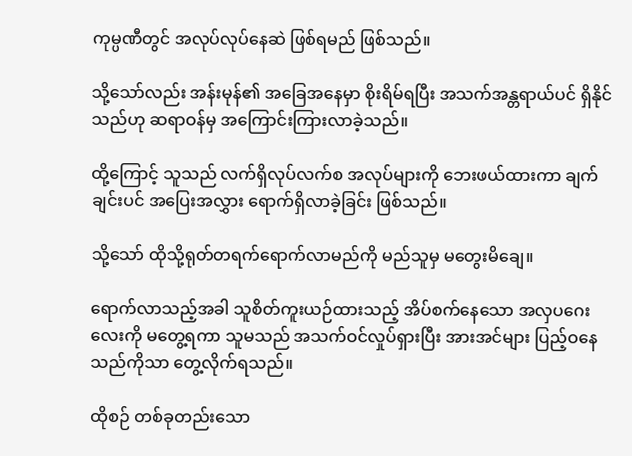ကုမ္ပဏီတွင် အလုပ်လုပ်နေဆဲ ဖြစ်ရမည် ဖြစ်သည်။

သို့သော်လည်း အန်းမုန်၏ အခြေအနေမှာ စိုးရိမ်ရပြီး အသက်အန္တရာယ်ပင် ရှိနိုင်သည်ဟု ဆရာဝန်မှ အကြောင်းကြားလာခဲ့သည်။

ထို့ကြောင့် သူသည် လက်ရှိလုပ်လက်စ အလုပ်များကို ဘေးဖယ်ထားကာ ချက်ချင်းပင် အပြေးအလွှား ရောက်ရှိလာခဲ့ခြင်း ဖြစ်သည်။

သို့သော် ထိုသို့ရုတ်တရက်ရောက်လာမည်ကို မည်သူမှ မတွေးမိချေ။

ရောက်လာသည့်အခါ သူစိတ်ကူးယဉ်ထားသည့် အိပ်စက်နေသော အလှပဂေးလေးကို မတွေ့ရကာ သူမသည် အသက်ဝင်လှုပ်ရှားပြီး အားအင်များ ပြည့်ဝနေသည်ကိုသာ တွေ့လိုက်ရသည်။

ထိုစဉ် တစ်ခုတည်းသော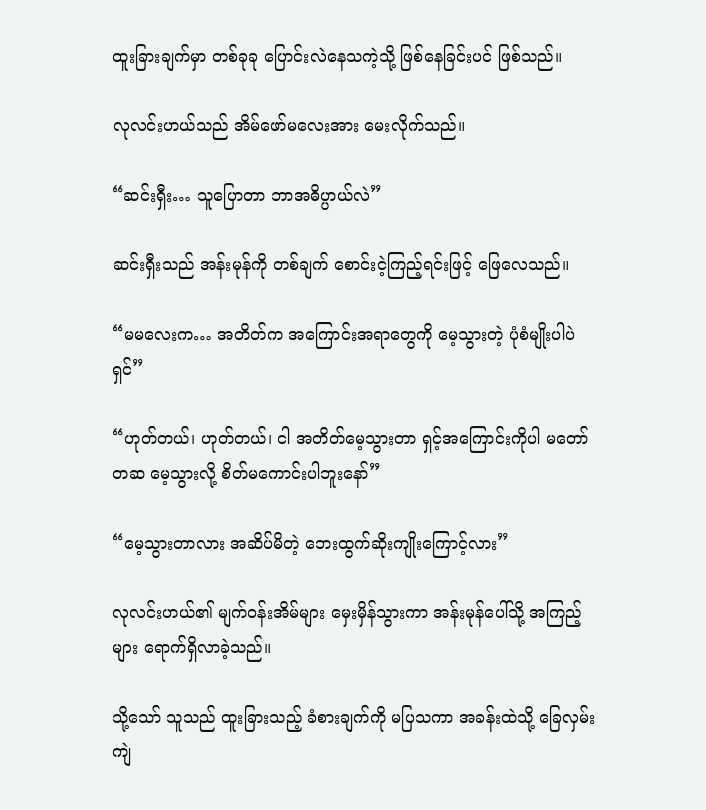ထူးခြားချက်မှာ တစ်ခုခု ပြောင်းလဲနေသကဲ့သို့ ဖြစ်နေခြင်းပင် ဖြစ်သည်။

လုလင်းဟယ်သည် အိမ်ဖော်မလေးအား မေးလိုက်သည်။

“ဆင်းရှီး… သူပြောတာ ဘာအဓိပ္ပာယ်လဲ”

ဆင်းရှီးသည် အန်းမုန်ကို တစ်ချက် စောင်းငဲ့ကြည့်ရင်းဖြင့် ဖြေလေသည်။

“မမလေးက… အတိတ်က အကြောင်းအရာတွေကို မေ့သွားတဲ့ ပုံစံမျိုးပါပဲရှင်”

“ဟုတ်တယ်၊ ဟုတ်တယ်၊ ငါ အတိတ်မေ့သွားတာ ရှင့်အကြောင်းကိုပါ မတော်တဆ မေ့သွားလို့ စိတ်မကောင်းပါဘူးနော်”

“မေ့သွားတာလား အဆိပ်မိတဲ့ ဘေးထွက်ဆိုးကျိုးကြောင့်လား”

လုလင်းဟယ်၏ မျက်ဝန်းအိမ်များ မှေးမှိန်သွားကာ အန်းမုန်ပေါ်သို့ အကြည့်များ ရောက်ရှိလာခဲ့သည်။

သို့သော် သူသည် ထူးခြားသည့် ခံစားချက်ကို မပြသကာ အခန်းထဲသို့ ခြေလှမ်းကျဲ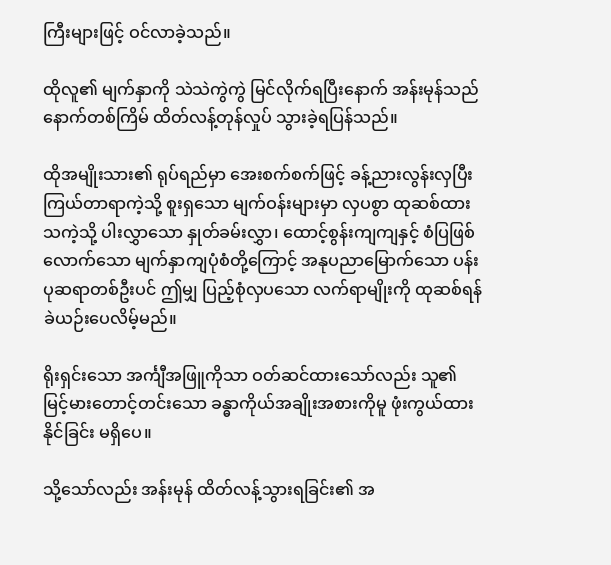ကြီးများဖြင့် ဝင်လာခဲ့သည်။

ထိုလူ၏ မျက်နှာကို သဲသဲကွဲကွဲ မြင်လိုက်ရပြီးနောက် အန်းမုန်သည် နောက်တစ်ကြိမ် ထိတ်လန့်တုန်လှုပ် သွားခဲ့ရပြန်သည်။

ထိုအမျိုးသား၏ ရုပ်ရည်မှာ အေးစက်စက်ဖြင့် ခန့်ညားလွန်းလှပြီး ကြယ်တာရာကဲ့သို့ စူးရှသော မျက်ဝန်းများမှာ လှပစွာ ထုဆစ်ထားသကဲ့သို့ ပါးလွှာသော နှုတ်ခမ်းလွှာ၊ ထောင့်စွန်းကျကျနှင့် စံပြဖြစ်လောက်သော မျက်နှာကျပုံစံတို့ကြောင့် အနုပညာမြောက်သော ပန်းပုဆရာတစ်ဦးပင် ဤမျှ ပြည့်စုံလှပသော လက်ရာမျိုးကို ထုဆစ်ရန် ခဲယဉ်းပေလိမ့်မည်။

ရိုးရှင်းသော အင်္ကျီအဖြူကိုသာ ဝတ်ဆင်ထားသော်လည်း သူ၏ မြင့်မားတောင့်တင်းသော ခန္ဓာကိုယ်အချိုးအစားကိုမူ ဖုံးကွယ်ထားနိုင်ခြင်း မရှိပေ။

သို့သော်လည်း အန်းမုန် ထိတ်လန့်သွားရခြင်း၏ အ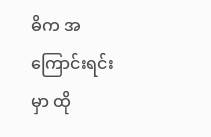ဓိက အကြောင်းရင်းမှာ ထို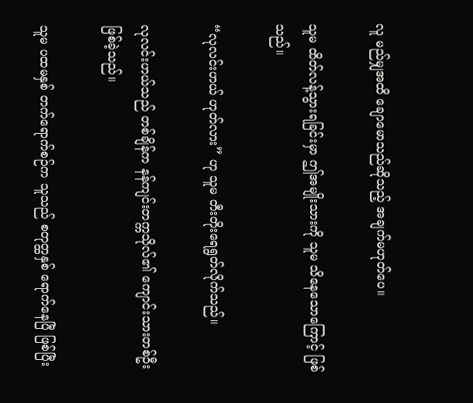လူ မည်မျှအထိ ချောမောသည်ဆိုသည့် အချက်မဟုတ်ပေ။

သူမ ထိတ်လန့်သွားရခြင်းမှာ ဤအမျိုးသားကို သူမ သိနေသောကြောင့် ဖြစ်သည်။

“လုလင်းဟယ် ဟုတ်လား” ဟု သူမ တီးတိုးရေရွတ်လိုက်သည်။

လုလင်းဟယ်သည် တစ်ချိန်က နန်ကျင်းတက္ကသိုလ်၏ ကျောင်းသားတစ်ဦး ဖြစ်ခဲ့သည်။

သူမ ပထမနှစ် တက်ရောက်စဉ်က သူသည် စတုတ္ထနှစ် ရောက်နေပြီ ဖြစ်ပြီး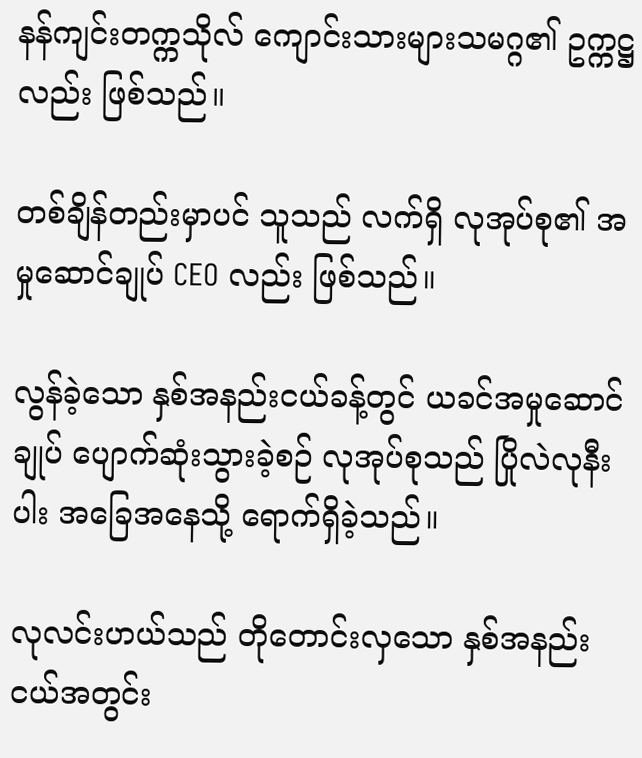နန်ကျင်းတက္ကသိုလ် ကျောင်းသားများသမဂ္ဂ၏ ဥက္ကဋ္ဌလည်း ဖြစ်သည်။

တစ်ချိန်တည်းမှာပင် သူသည် လက်ရှိ လုအုပ်စု၏ အမှုဆောင်ချုပ် CEO လည်း ဖြစ်သည်။

လွန်ခဲ့သော နှစ်အနည်းငယ်ခန့်တွင် ယခင်အမှုဆောင်ချုပ် ပျောက်ဆုံးသွားခဲ့စဉ် လုအုပ်စုသည် ပြိုလဲလုနီးပါး အခြေအနေသို့ ရောက်ရှိခဲ့သည်။

လုလင်းဟယ်သည် တိုတောင်းလှသော နှစ်အနည်းငယ်အတွင်း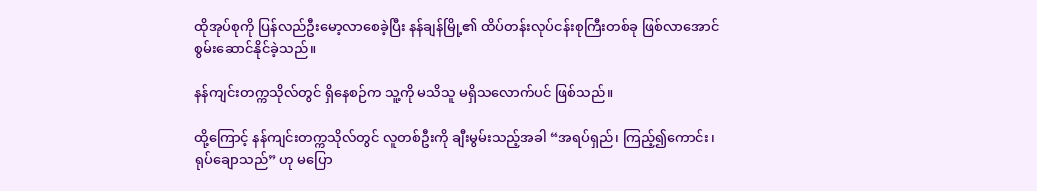ထိုအုပ်စုကို ပြန်လည်ဦးမော့လာစေခဲ့ပြီး နန်ချန်မြို့၏ ထိပ်တန်းလုပ်ငန်းစုကြီးတစ်ခု ဖြစ်လာအောင် စွမ်းဆောင်နိုင်ခဲ့သည်။

နန်ကျင်းတက္ကသိုလ်တွင် ရှိနေစဉ်က သူ့ကို မသိသူ မရှိသလောက်ပင် ဖြစ်သည်။

ထို့ကြောင့် နန်ကျင်းတက္ကသိုလ်တွင် လူတစ်ဦးကို ချီးမွမ်းသည့်အခါ “အရပ်ရှည်၊ ကြည့်၍ကောင်း၊ ရုပ်ချောသည်” ဟု မပြော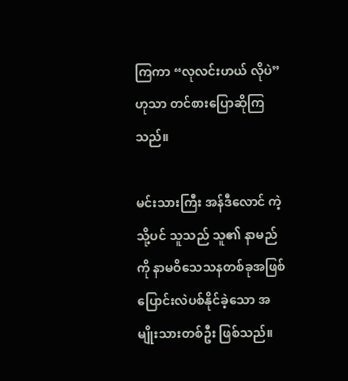ကြကာ “လုလင်းဟယ် လိုပဲ” ဟုသာ တင်စားပြောဆိုကြသည်။

မင်းသားကြီး အန်ဒီလောင် ကဲ့သို့ပင် သူသည် သူ၏ နာမည်ကို နာမဝိသေသနတစ်ခုအဖြစ် ပြောင်းလဲပစ်နိုင်ခဲ့သော အမျိုးသားတစ်ဦး ဖြစ်သည်။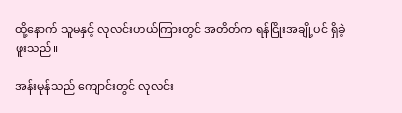ထို့နောက် သူမနှင့် လုလင်းဟယ်ကြားတွင် အတိတ်က ရန်ငြိုးအချို့ပင် ရှိခဲ့ဖူးသည်။

အန်းမုန်သည် ကျောင်းတွင် လုလင်း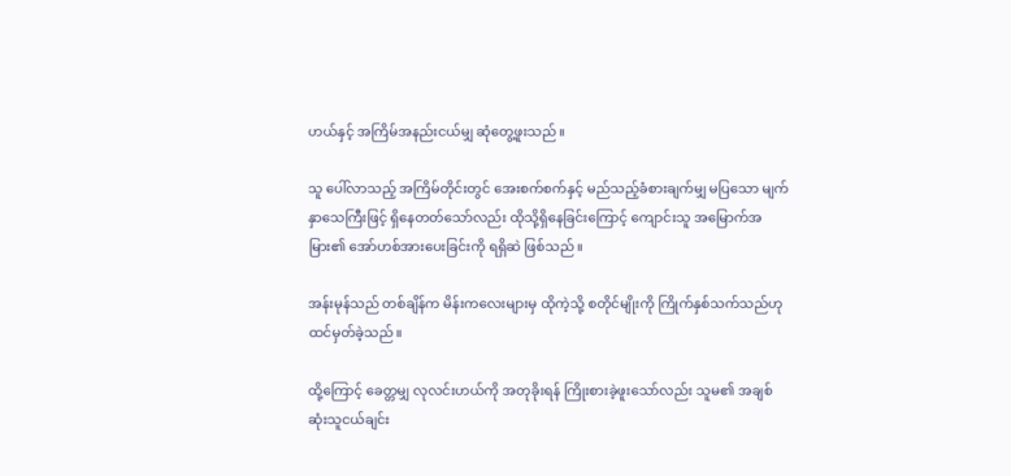ဟယ်နှင့် အကြိမ်အနည်းငယ်မျှ ဆုံတွေ့ဖူးသည်။

သူ ပေါ်လာသည့် အကြိမ်တိုင်းတွင် အေးစက်စက်နှင့် မည်သည့်ခံစားချက်မျှ မပြသော မျက်နှာသေကြီးဖြင့် ရှိနေတတ်သော်လည်း ထိုသို့ရှိနေခြင်းကြောင့် ကျောင်းသူ အမြောက်အမြား၏ အော်ဟစ်အားပေးခြင်းကို ရရှိဆဲ ဖြစ်သည်။

အန်းမုန်သည် တစ်ချိန်က မိန်းကလေးများမှ ထိုကဲ့သို့ စတိုင်မျိုးကို ကြိုက်နှစ်သက်သည်ဟု ထင်မှတ်ခဲ့သည်။

ထို့ကြောင့် ခေတ္တမျှ လုလင်းဟယ်ကို အတုခိုးရန် ကြိုးစားခဲ့ဖူးသော်လည်း သူမ၏ အချစ်ဆုံးသူငယ်ချင်း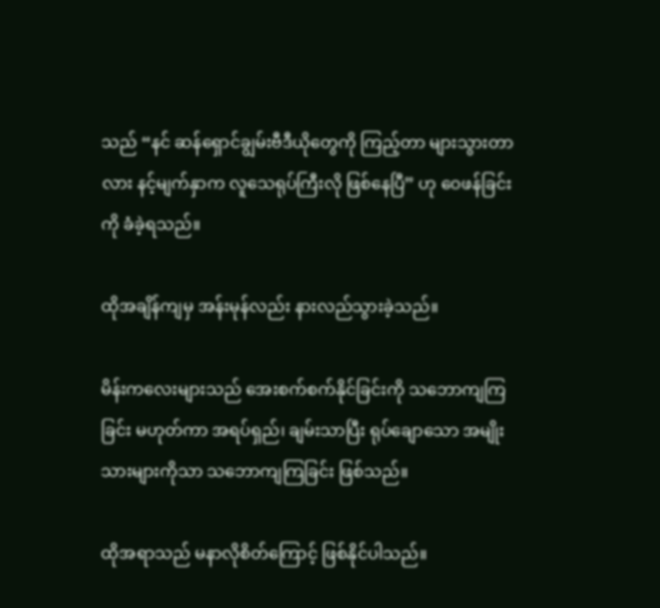သည် “နင် ဆန်ရှောင်ချွမ်းဗီဒီယိုတွေကို ကြည့်တာ များသွားတာလား နင့်မျက်နှာက လူသေရုပ်ကြီးလို ဖြစ်နေပြီ” ဟု ဝေဖန်ခြင်းကို ခံခဲ့ရသည်။

ထိုအချိန်ကျမှ အန်းမုန်လည်း နားလည်သွားခဲ့သည်။

မိန်းကလေးများသည် အေးစက်စက်နိုင်ခြင်းကို သဘောကျကြခြင်း မဟုတ်ကာ အရပ်ရှည်၊ ချမ်းသာပြီး ရုပ်ချောသော အမျိုးသားများကိုသာ သဘောကျကြခြင်း ဖြစ်သည်။

ထိုအရာသည် မနာလိုစိတ်ကြောင့် ဖြစ်နိုင်ပါသည်။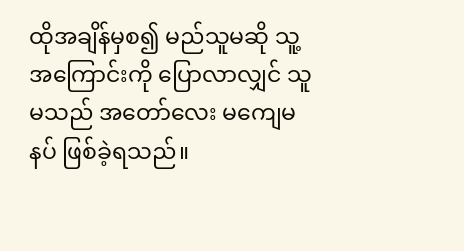ထိုအချိန်မှစ၍ မည်သူမဆို သူ့အကြောင်းကို ပြောလာလျှင် သူမသည် အတော်လေး မကျေမနပ် ဖြစ်ခဲ့ရသည်။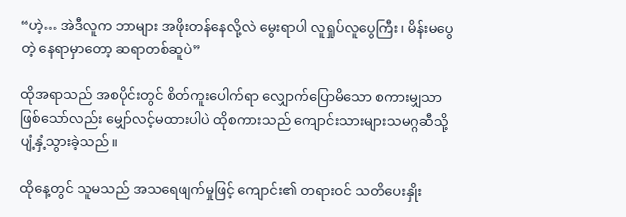“ဟဲ့… အဲဒီလူက ဘာများ အဖိုးတန်နေလို့လဲ မွေးရာပါ လူရှုပ်လူပွေကြီး၊ မိန်းမပွေတဲ့ နေရာမှာတော့ ဆရာတစ်ဆူပဲ”

ထိုအရာသည် အစပိုင်းတွင် စိတ်ကူးပေါက်ရာ လျှောက်ပြောမိသော စကားမျှသာ ဖြစ်သော်လည်း မျှော်လင့်မထားပါပဲ ထိုစကားသည် ကျောင်းသားများသမဂ္ဂဆီသို့ ပျံ့နှံ့သွားခဲ့သည်။

ထိုနေ့တွင် သူမသည် အသရေဖျက်မှုဖြင့် ကျောင်း၏ တရားဝင် သတိပေးနှိုး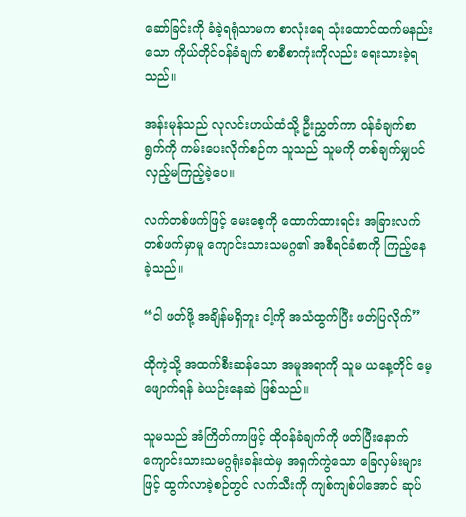ဆော်ခြင်းကို ခံခဲ့ရရုံသာမက စာလုံးရေ သုံးထောင်ထက်မနည်းသော ကိုယ်တိုင်ဝန်ခံချက် စာစီစာကုံးကိုလည်း ရေးသားခဲ့ရသည်။

အန်းမုန်သည် လုလင်းဟယ်ထံသို့ ဦးညွှတ်ကာ ဝန်ခံချက်စာရွက်ကို ကမ်းပေးလိုက်စဉ်က သူသည် သူမကို တစ်ချက်မျှပင် လှည့်မကြည့်ခဲ့ပေ။

လက်တစ်ဖက်ဖြင့် မေးစေ့ကို ထောက်ထားရင်း အခြားလက်တစ်ဖက်မှာမူ ကျောင်းသားသမဂ္ဂ၏ အစီရင်ခံစာကို ကြည့်နေခဲ့သည်။

“ငါ ဖတ်ဖို့ အချိန်မရှိဘူး ငါ့ကို အသံထွက်ပြီး ဖတ်ပြလိုက်”

ထိုကဲ့သို့ အထက်စီးဆန်သော အမူအရာကို သူမ ယနေ့တိုင် မေ့ဖျောက်ရန် ခဲယဉ်းနေဆဲ ဖြစ်သည်။

သူမသည် အံကြိတ်ကာဖြင့် ထိုဝန်ခံချက်ကို ဖတ်ပြီးနောက် ကျောင်းသားသမဂ္ဂရုံးခန်းထဲမှ အရှက်ကွဲသော ခြေလှမ်းများဖြင့် ထွက်လာခဲ့စဉ်တွင် လက်သီးကို ကျစ်ကျစ်ပါအောင် ဆုပ်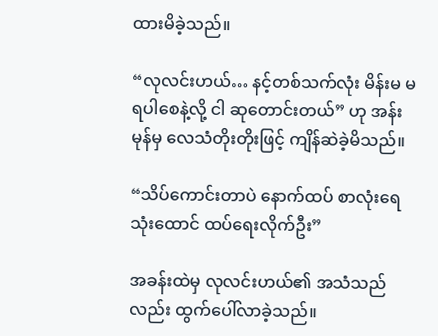ထားမိခဲ့သည်။

“လုလင်းဟယ်… နင့်တစ်သက်လုံး မိန်းမ မရပါစေနဲ့လို့ ငါ ဆုတောင်းတယ်” ဟု အန်းမုန်မှ လေသံတိုးတိုးဖြင့် ကျိန်ဆဲခဲ့မိသည်။

“သိပ်ကောင်းတာပဲ နောက်ထပ် စာလုံးရေ သုံးထောင် ထပ်ရေးလိုက်ဦး”

အခန်းထဲမှ လုလင်းဟယ်၏ အသံသည်လည်း ထွက်ပေါ်လာခဲ့သည်။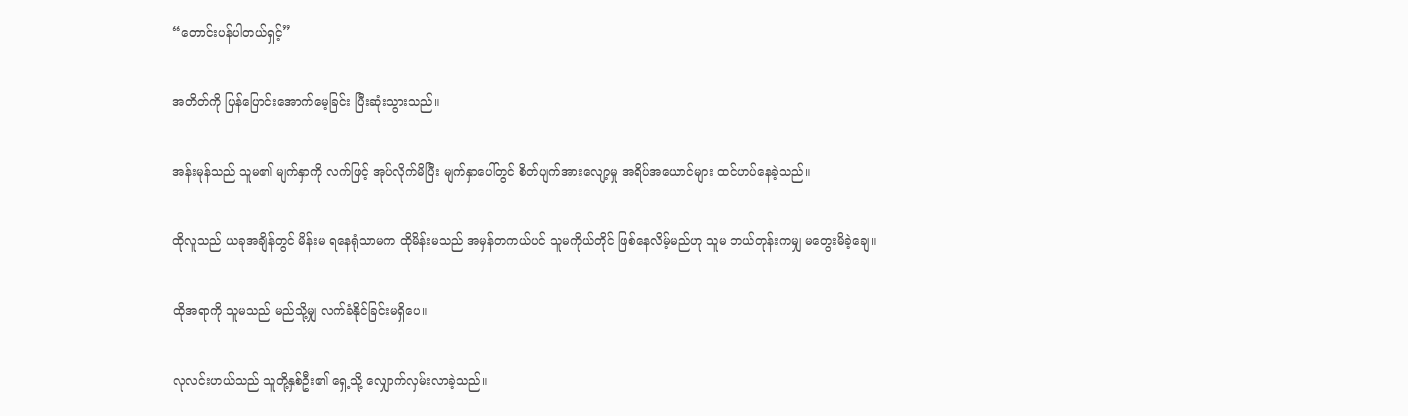“တောင်းပန်ပါတယ်ရှင့်”

အတိတ်ကို ပြန်ပြောင်းအောက်မေ့ခြင်း ပြီးဆုံးသွားသည်။

အန်းမုန်သည် သူမ၏ မျက်နှာကို လက်ဖြင့် အုပ်လိုက်မိပြီး မျက်နှာပေါ်တွင် စိတ်ပျက်အားလျော့မှု အရိပ်အယောင်များ ထင်ဟပ်နေခဲ့သည်။

ထိုလူသည် ယခုအချိန်တွင် မိန်းမ ရနေရုံသာမက ထိုမိန်းမသည် အမှန်တကယ်ပင် သူမကိုယ်တိုင် ဖြစ်နေလိမ့်မည်ဟု သူမ ဘယ်တုန်းကမျှ မတွေးမိခဲ့ချေ။

ထိုအရာကို သူမသည် မည်သို့မျှ လက်ခံနိုင်ခြင်းမရှိပေ။

လုလင်းဟယ်သည် သူတို့နှစ်ဦး၏ ရှေ့သို့ လျှောက်လှမ်းလာခဲ့သည်။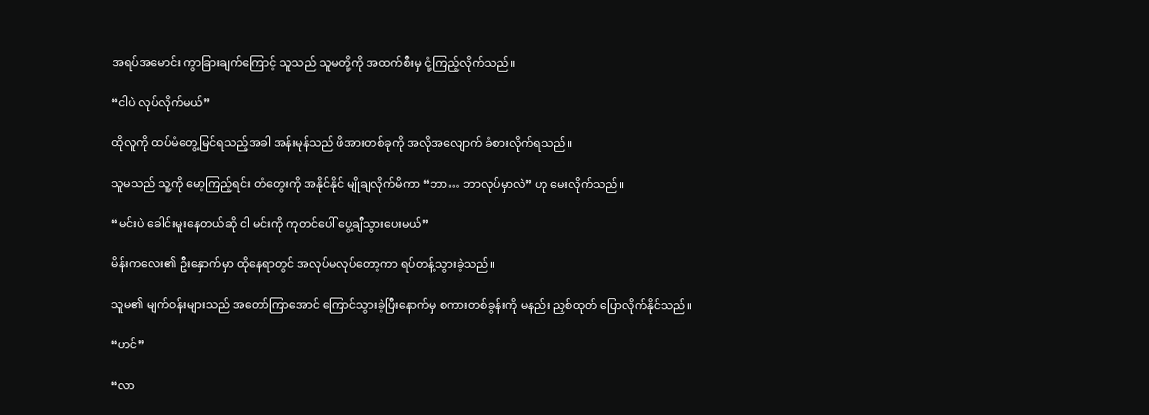အရပ်အမောင်း ကွာခြားချက်ကြောင့် သူသည် သူမတို့ကို အထက်စီးမှ ငုံ့ကြည့်လိုက်သည်။

“ငါပဲ လုပ်လိုက်မယ်”

ထိုလူကို ထပ်မံတွေ့မြင်ရသည့်အခါ အန်းမုန်သည် ဖိအားတစ်ခုကို အလိုအလျောက် ခံစားလိုက်ရသည်။

သူမသည် သူ့ကို မော့ကြည့်ရင်း တံတွေးကို အနိုင်နိုင် မျိုချလိုက်မိကာ “ဘာ… ဘာလုပ်မှာလဲ” ဟု မေးလိုက်သည်။

“မင်းပဲ ခေါင်းမူးနေတယ်ဆို ငါ မင်းကို ကုတင်ပေါ် ပွေ့ချီသွားပေးမယ်”

မိန်းကလေး၏ ဦးနှောက်မှာ ထိုနေရာတွင် အလုပ်မလုပ်တော့ကာ ရပ်တန့်သွားခဲ့သည်။

သူမ၏ မျက်ဝန်းများသည် အတော်ကြာအောင် ကြောင်သွားခဲ့ပြီးနောက်မှ စကားတစ်ခွန်းကို မနည်း ညှစ်ထုတ် ပြောလိုက်နိုင်သည်။

“ဟင်”

“လာ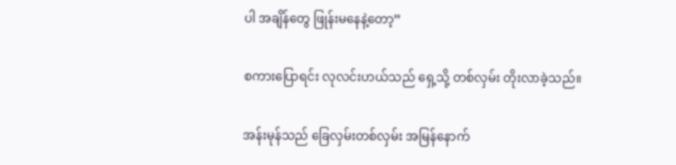ပါ အချိန်တွေ ဖြုန်းမနေနဲ့တော့”

စကားပြောရင်း လုလင်းဟယ်သည် ရှေ့သို့ တစ်လှမ်း တိုးလာခဲ့သည်။

အန်းမုန်သည် ခြေလှမ်းတစ်လှမ်း အမြန်နောက်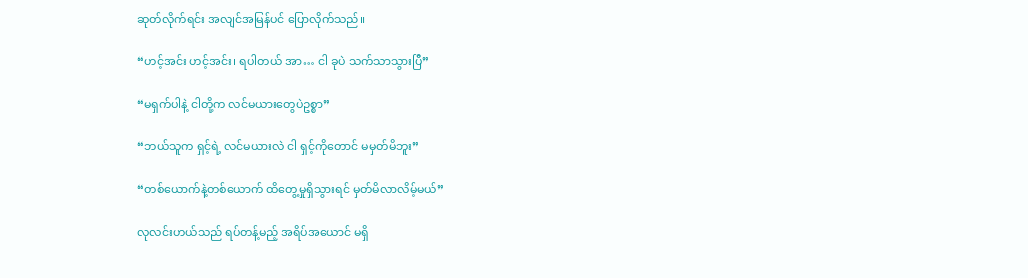ဆုတ်လိုက်ရင်း အလျင်အမြန်ပင် ပြောလိုက်သည်။

“ဟင့်အင်း ဟင့်အင်း၊ ရပါတယ် အာ… ငါ ခုပဲ သက်သာသွားပြီ”

“မရှက်ပါနဲ့ ငါတို့က လင်မယားတွေပဲဥစ္စာ”

“ဘယ်သူက ရှင့်ရဲ့ လင်မယားလဲ ငါ ရှင့်ကိုတောင် မမှတ်မိဘူး”

“တစ်ယောက်နဲ့တစ်ယောက် ထိတွေ့မှုရှိသွားရင် မှတ်မိလာလိမ့်မယ်”

လုလင်းဟယ်သည် ရပ်တန့်မည့် အရိပ်အယောင် မရှိ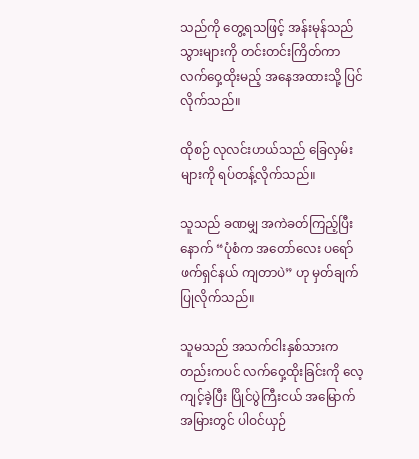သည်ကို တွေ့ရသဖြင့် အန်းမုန်သည် သွားများကို တင်းတင်းကြိတ်ကာ လက်ဝှေ့ထိုးမည့် အနေအထားသို့ ပြင်လိုက်သည်။

ထိုစဉ် လုလင်းဟယ်သည် ခြေလှမ်းများကို ရပ်တန့်လိုက်သည်။

သူသည် ခဏမျှ အကဲခတ်ကြည့်ပြီးနောက် “ပုံစံက အတော်လေး ပရော်ဖက်ရှင်နယ် ကျတာပဲ” ဟု မှတ်ချက်ပြုလိုက်သည်။

သူမသည် အသက်ငါးနှစ်သားကတည်းကပင် လက်ဝှေ့ထိုးခြင်းကို လေ့ကျင့်ခဲ့ပြီး ပြိုင်ပွဲကြီးငယ် အမြောက်အမြားတွင် ပါဝင်ယှဉ်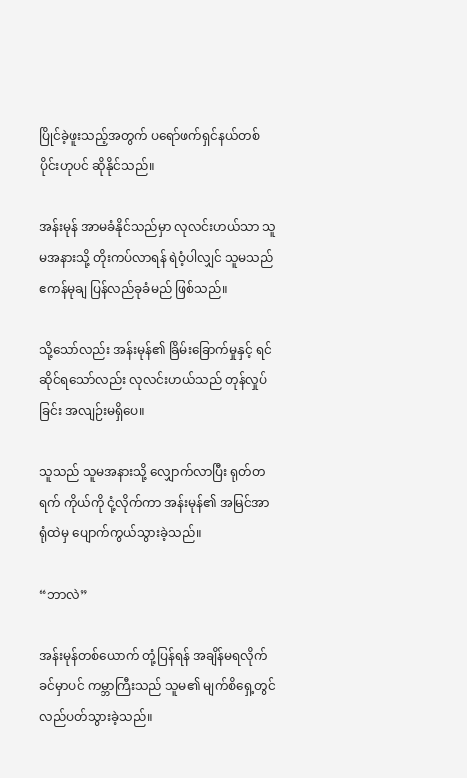ပြိုင်ခဲ့ဖူးသည့်အတွက် ပရော်ဖက်ရှင်နယ်တစ်ပိုင်းဟုပင် ဆိုနိုင်သည်။

အန်းမုန် အာမခံနိုင်သည်မှာ လုလင်းဟယ်သာ သူမအနားသို့ တိုးကပ်လာရန် ရဲဝံ့ပါလျှင် သူမသည် ဧကန်မုချ ပြန်လည်ခုခံမည် ဖြစ်သည်။

သို့သော်လည်း အန်းမုန်၏ ခြိမ်းခြောက်မှုနှင့် ရင်ဆိုင်ရသော်လည်း လုလင်းဟယ်သည် တုန်လှုပ်ခြင်း အလျဉ်းမရှိပေ။

သူသည် သူမအနားသို့ လျှောက်လာပြီး ရုတ်တရက် ကိုယ်ကို ငုံ့လိုက်ကာ အန်းမုန်၏ အမြင်အာရုံထဲမှ ပျောက်ကွယ်သွားခဲ့သည်။

“ဘာလဲ”

အန်းမုန်တစ်ယောက် တုံ့ပြန်ရန် အချိန်မရလိုက်ခင်မှာပင် ကမ္ဘာကြီးသည် သူမ၏ မျက်စိရှေ့တွင် လည်ပတ်သွားခဲ့သည်။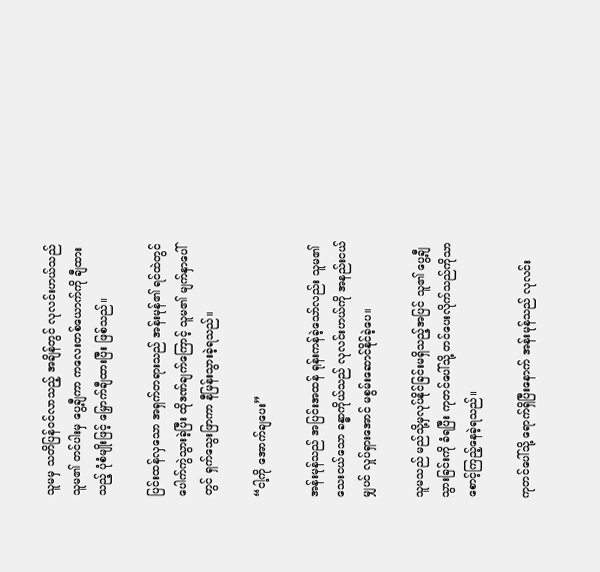သူမမှ သတိပြန်ဝင်လာသည့် အချိန်တွင် လုလင်းဟယ်သည် သူမ၏ တင်ပါးမှ ပွေ့ချီကာ ကလေးတစ်ယောက်ကို ချီထားသည့် ပုံစံမျိုးဖြင့် မြှောက်ချီထားပြီး ဖြစ်သည်။

ပြင်းထန်လှသော အရှက်တရားသည် အန်းမုန်၏ ရင်ထဲတွင် ပေါက်ကွဲသွားခဲ့ပြီး ထိုဒဏ်ချက်ကြောင့် သူမ၏ မျက်နှာပေါ်တွင် ရှက်သွေးဖြာကာ နီမြန်းသွားခဲ့ရသည်။

“ငါ့ကို အောက်ချပေး”

အန်းမုန်သည် အပြင်းအထန် ရုန်းကန်ခဲ့သော်လည်း သူမ၏ သေးငယ်သော ခန္ဓာကိုယ်သည် လုလင်းဟယ်ကို အနည်းငယ်မျှပင် လှုပ်ရှားအောင် မစွမ်းဆောင်နိုင်ခဲ့ပေ။

သူမသည် မည်သို့မှလုပ်နိုင်ခြင်းမရှိသည့်အပြင် သူ၏ ပွေ့ချီသွားခြင်းကို ခံရပြီး ကုတင်ပေါ်သို့ တင်ပေးလိုက်သည်ကိုသာ စောင့်ကြည့်နေခဲ့ရသည်။

ကုတင်ပေါ်သို့ ရောက်ရှိပြီးနောက် အန်းမုန်သည် လုလင်း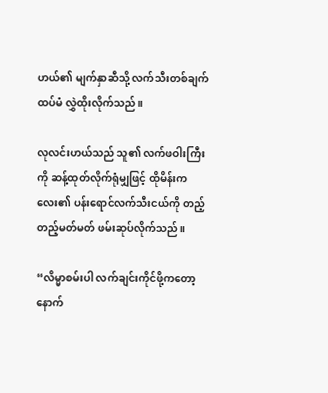ဟယ်၏ မျက်နှာဆီသို့ လက်သီးတစ်ချက် ထပ်မံ လွှဲထိုးလိုက်သည်။

လုလင်းဟယ်သည် သူ၏ လက်ဖဝါးကြီးကို ဆန့်ထုတ်လိုက်ရုံမျှဖြင့် ထိုမိန်းကလေး၏ ပန်းရောင်လက်သီးငယ်ကို တည့်တည့်မတ်မတ် ဖမ်းဆုပ်လိုက်သည်။

“လိမ္မာစမ်းပါ လက်ချင်းကိုင်ဖို့ကတော့ နောက်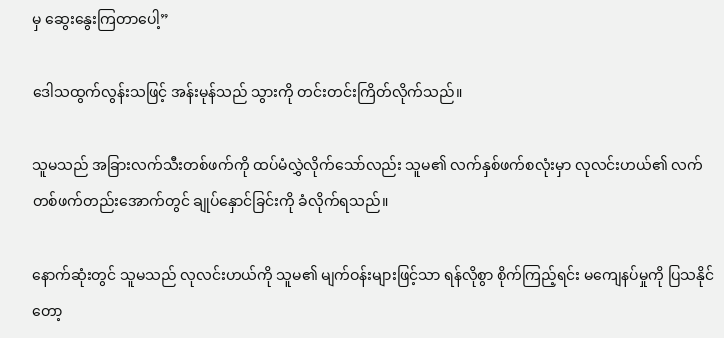မှ ဆွေးနွေးကြတာပေါ့”

ဒေါသထွက်လွန်းသဖြင့် အန်းမုန်သည် သွားကို တင်းတင်းကြိတ်လိုက်သည်။

သူမသည် အခြားလက်သီးတစ်ဖက်ကို ထပ်မံလွှဲလိုက်သော်လည်း သူမ၏ လက်နှစ်ဖက်စလုံးမှာ လုလင်းဟယ်၏ လက်တစ်ဖက်တည်းအောက်တွင် ချုပ်နှောင်ခြင်းကို ခံလိုက်ရသည်။

နောက်ဆုံးတွင် သူမသည် လုလင်းဟယ်ကို သူမ၏ မျက်ဝန်းများဖြင့်သာ ရန်လိုစွာ စိုက်ကြည့်ရင်း မကျေနပ်မှုကို ပြသနိုင်တော့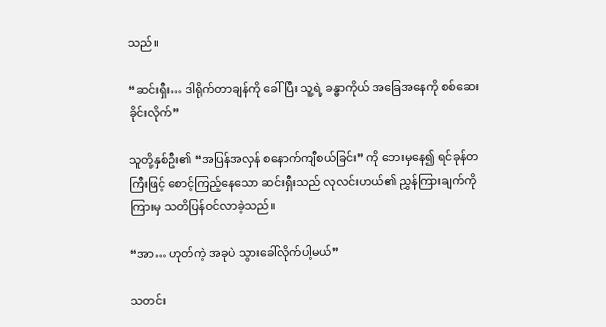သည်။

“ဆင်းရှီး… ဒါရိုက်တာချန်ကို ခေါ်ပြီး သူ့ရဲ့ ခန္ဓာကိုယ် အခြေအနေကို စစ်ဆေးခိုင်းလိုက်”

သူတို့နှစ်ဦး၏ “အပြန်အလှန် စနောက်ကျီစယ်ခြင်း” ကို ဘေးမှနေ၍ ရင်ခုန်တကြီးဖြင့် စောင့်ကြည့်နေသော ဆင်းရှီးသည် လုလင်းဟယ်၏ ညွှန်ကြားချက်ကို ကြားမှ သတိပြန်ဝင်လာခဲ့သည်။

“အာ… ဟုတ်ကဲ့ အခုပဲ သွားခေါ်လိုက်ပါ့မယ်”

သတင်း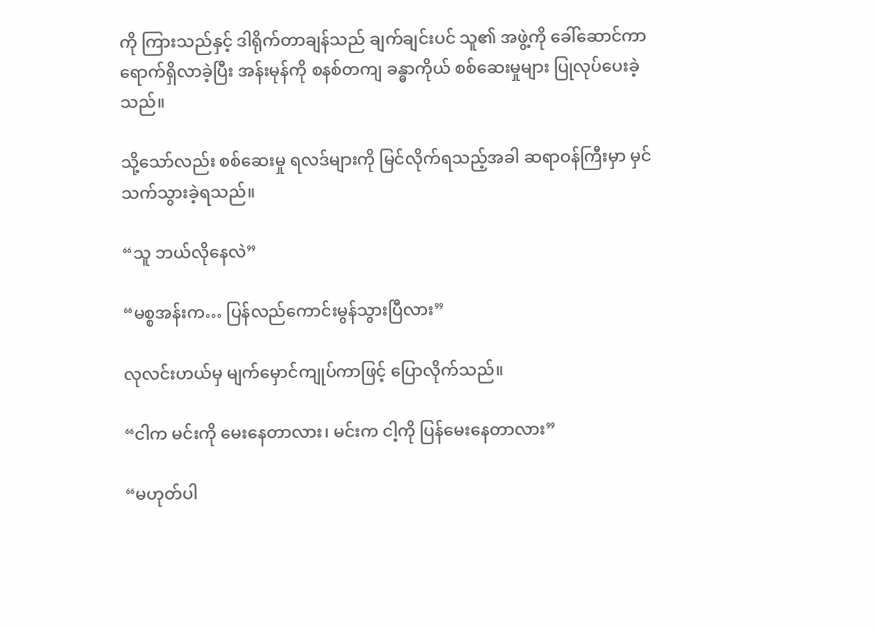ကို ကြားသည်နှင့် ဒါရိုက်တာချန်သည် ချက်ချင်းပင် သူ၏ အဖွဲ့ကို ခေါ်ဆောင်ကာ ရောက်ရှိလာခဲ့ပြီး အန်းမုန်ကို စနစ်တကျ ခန္ဓာကိုယ် စစ်ဆေးမှုများ ပြုလုပ်ပေးခဲ့သည်။

သို့သော်လည်း စစ်ဆေးမှု ရလဒ်များကို မြင်လိုက်ရသည့်အခါ ဆရာဝန်ကြီးမှာ မှင်သက်သွားခဲ့ရသည်။

“သူ ဘယ်လိုနေလဲ”

“မစ္စအန်းက… ပြန်လည်ကောင်းမွန်သွားပြီလား”

လုလင်းဟယ်မှ မျက်မှောင်ကျုပ်ကာဖြင့် ပြောလိုက်သည်။

“ငါက မင်းကို မေးနေတာလား၊ မင်းက ငါ့ကို ပြန်မေးနေတာလား”

“မဟုတ်ပါ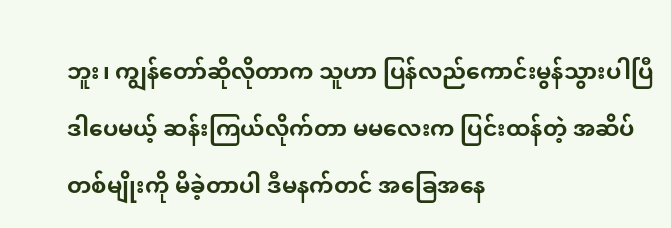ဘူး၊ ကျွန်တော်ဆိုလိုတာက သူဟာ ပြန်လည်ကောင်းမွန်သွားပါပြီ ဒါပေမယ့် ဆန်းကြယ်လိုက်တာ မမလေးက ပြင်းထန်တဲ့ အဆိပ်တစ်မျိုးကို မိခဲ့တာပါ ဒီမနက်တင် အခြေအနေ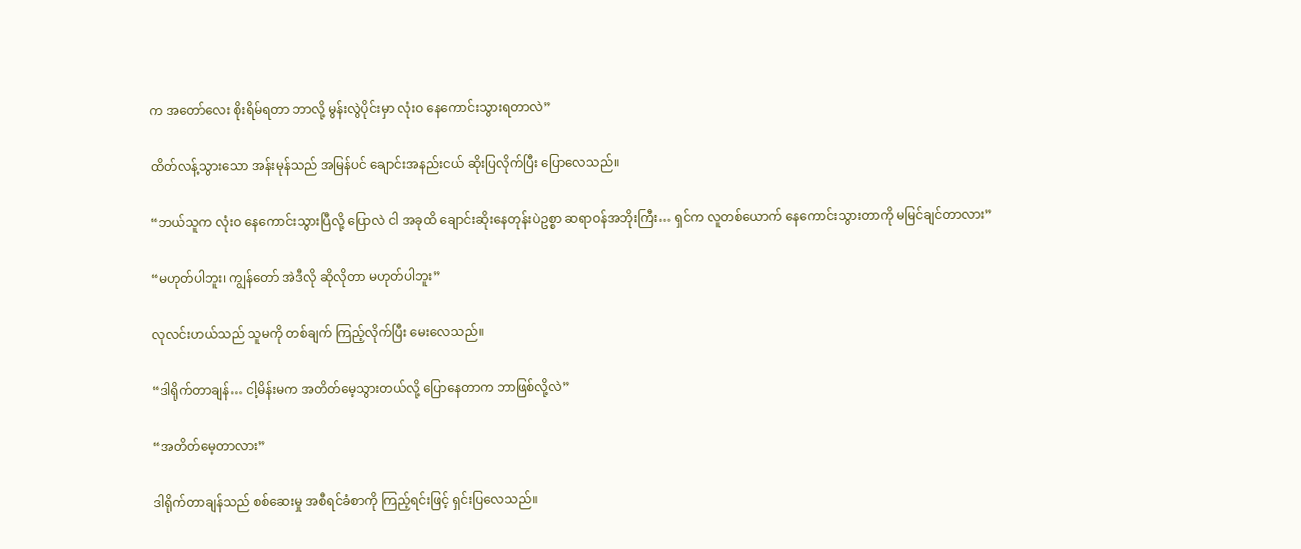က အတော်လေး စိုးရိမ်ရတာ ဘာလို့ မွန်းလွဲပိုင်းမှာ လုံးဝ နေကောင်းသွားရတာလဲ”

ထိတ်လန့်သွားသော အန်းမုန်သည် အမြန်ပင် ချောင်းအနည်းငယ် ဆိုးပြလိုက်ပြီး ပြောလေသည်။

“ဘယ်သူက လုံးဝ နေကောင်းသွားပြီလို့ ပြောလဲ ငါ အခုထိ ချောင်းဆိုးနေတုန်းပဲဥစ္စာ ဆရာဝန်အဘိုးကြီး… ရှင်က လူတစ်ယောက် နေကောင်းသွားတာကို မမြင်ချင်တာလား”

“မဟုတ်ပါဘူး၊ ကျွန်တော် အဲဒီလို ဆိုလိုတာ မဟုတ်ပါဘူး”

လုလင်းဟယ်သည် သူမကို တစ်ချက် ကြည့်လိုက်ပြီး မေးလေသည်။

“ဒါရိုက်တာချန်… ငါ့မိန်းမက အတိတ်မေ့သွားတယ်လို့ ပြောနေတာက ဘာဖြစ်လို့လဲ”

“အတိတ်မေ့တာလား”

ဒါရိုက်တာချန်သည် စစ်ဆေးမှု အစီရင်ခံစာကို ကြည့်ရင်းဖြင့် ရှင်းပြလေသည်။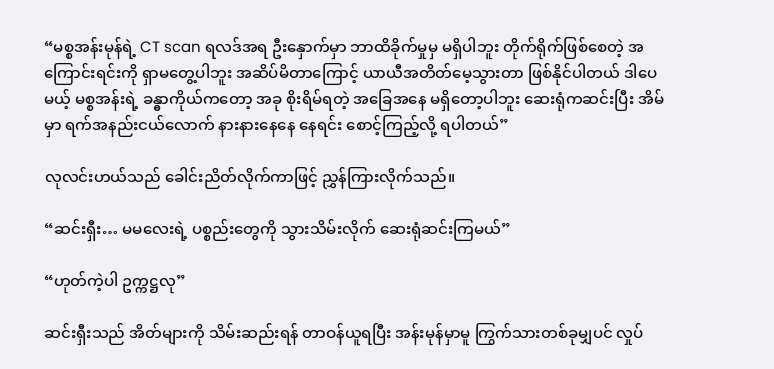“မစ္စအန်းမုန်ရဲ့ CT scan ရလဒ်အရ ဦးနှောက်မှာ ဘာထိခိုက်မှုမှ မရှိပါဘူး တိုက်ရိုက်ဖြစ်စေတဲ့ အကြောင်းရင်းကို ရှာမတွေ့ပါဘူး အဆိပ်မိတာကြောင့် ယာယီအတိတ်မေ့သွားတာ ဖြစ်နိုင်ပါတယ် ဒါပေမယ့် မစ္စအန်းရဲ့ ခန္ဓာကိုယ်ကတော့ အခု စိုးရိမ်ရတဲ့ အခြေအနေ မရှိတော့ပါဘူး ဆေးရုံကဆင်းပြီး အိမ်မှာ ရက်အနည်းငယ်လောက် နားနားနေနေ နေရင်း စောင့်ကြည့်လို့ ရပါတယ်”

လုလင်းဟယ်သည် ခေါင်းညိတ်လိုက်ကာဖြင့် ညွှန်ကြားလိုက်သည်။

“ဆင်းရှီး… မမလေးရဲ့ ပစ္စည်းတွေကို သွားသိမ်းလိုက် ဆေးရုံဆင်းကြမယ်”

“ဟုတ်ကဲ့ပါ ဥက္ကဋ္ဌလု”

ဆင်းရှီးသည် အိတ်များကို သိမ်းဆည်းရန် တာဝန်ယူရပြီး အန်းမုန်မှာမူ ကြွက်သားတစ်ခုမျှပင် လှုပ်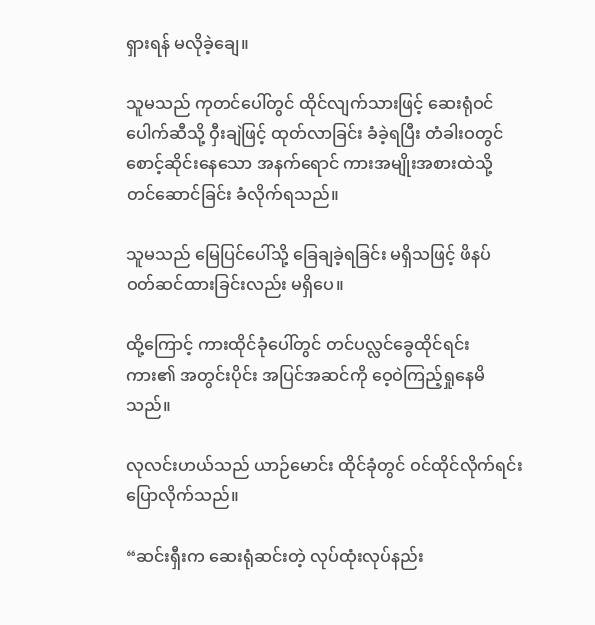ရှားရန် မလိုခဲ့ချေ။

သူမသည် ကုတင်ပေါ်တွင် ထိုင်လျက်သားဖြင့် ဆေးရုံဝင်ပေါက်ဆီသို့ ဝှီးချဲဖြင့် ထုတ်လာခြင်း ခံခဲ့ရပြီး တံခါးဝတွင် စောင့်ဆိုင်းနေသော အနက်ရောင် ကားအမျိုးအစားထဲသို့ တင်ဆောင်ခြင်း ခံလိုက်ရသည်။

သူမသည် မြေပြင်ပေါ်သို့ ခြေချခဲ့ရခြင်း မရှိသဖြင့် ဖိနပ် ဝတ်ဆင်ထားခြင်းလည်း မရှိပေ။

ထို့ကြောင့် ကားထိုင်ခုံပေါ်တွင် တင်ပလ္လင်ခွေထိုင်ရင်း ကား၏ အတွင်းပိုင်း အပြင်အဆင်ကို ဝေ့ဝဲကြည့်ရှုနေမိသည်။

လုလင်းဟယ်သည် ယာဉ်မောင်း ထိုင်ခုံတွင် ဝင်ထိုင်လိုက်ရင်း ပြောလိုက်သည်။

“ဆင်းရှီးက ဆေးရုံဆင်းတဲ့ လုပ်ထုံးလုပ်နည်း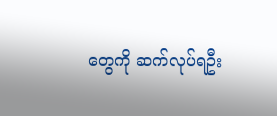တွေကို ဆက်လုပ်ရဦး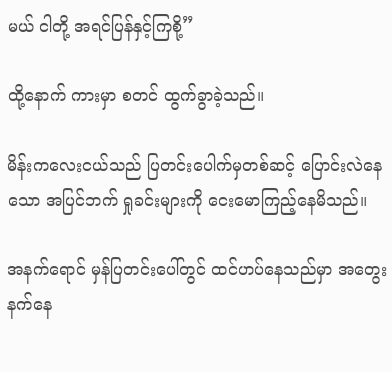မယ် ငါတို့ အရင်ပြန်နှင့်ကြစို့”

ထို့နောက် ကားမှာ စတင် ထွက်ခွာခဲ့သည်။

မိန်းကလေးငယ်သည် ပြတင်းပေါက်မှတစ်ဆင့် ပြောင်းလဲနေသော အပြင်ဘက် ရှုခင်းများကို ငေးမောကြည့်နေမိသည်။

အနက်ရောင် မှန်ပြတင်းပေါ်တွင် ထင်ဟပ်နေသည်မှာ အတွေးနက်နေ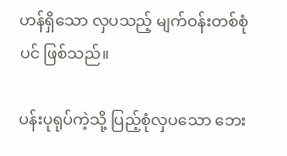ဟန်ရှိသော လှပသည့် မျက်ဝန်းတစ်စုံပင် ဖြစ်သည်။

ပန်းပုရုပ်ကဲ့သို့ ပြည့်စုံလှပသော ဘေး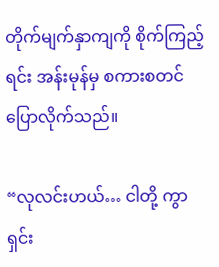တိုက်မျက်နှာကျကို စိုက်ကြည့်ရင်း အန်းမုန်မှ စကားစတင် ပြောလိုက်သည်။

“လုလင်းဟယ်… ငါတို့ ကွာရှင်း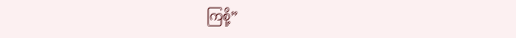ကြစို့”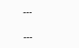---

---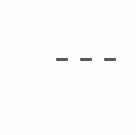---